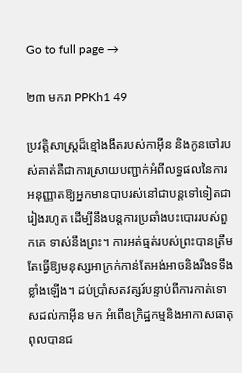Go to full page →

២៣ មករា PPKh1 49

ប្រវត្តិសាស្ត្រដ៏ខ្មៅងងឹតរបស់កាអ៊ីន និងកូនចៅរបស់គាត់គឺជាការស្រាយបញ្ជាក់អំពីលទ្ធផលនៃការអនុញ្ញាតឱ្យអ្នកមានបាបរស់នៅជាបន្តទៅទៀតជារៀងរហូត ដើម្បីនឹងបន្តការប្រឆាំងបះបោររបស់ពួកគេ ទាស់នឹងព្រះ។ ការអត់ធ្មត់របស់ព្រះបានត្រឹមតែធ្វើឱ្យមនុស្សអាក្រក់កាន់តែអង់អាចនិងរឹងទទឹងខ្លាំងឡើង។ ដប់ប្រាំសតវត្សរ៍បន្ទាប់ពីការកាត់ទោសដល់កាអ៊ីន មក អំពើឧក្រិដ្ឋកម្មនិងអាកាសធាតុពុលបានជ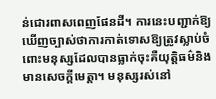ន់ជោរពាសពេញផែនដី។ ការនេះបញ្ជាក់ឱ្យឃើញច្បាស់ថាការកាត់ទោសឱ្យត្រូវស្លាប់ចំពោះមនុស្សដែលបានធ្លាក់ចុះគឺយុត្តិធម៌និងមានសេចក្តីមេត្តា។ មនុស្សរស់នៅ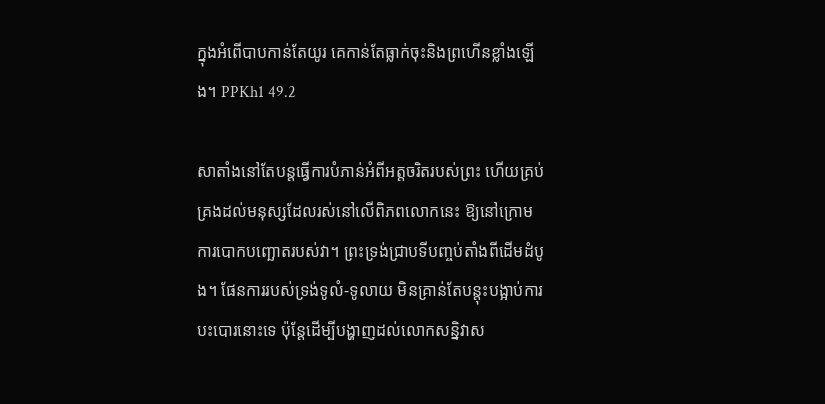ក្នុងអំពើបាបកាន់តែយូរ គេកាន់តែធ្លាក់ចុះនិងព្រហើនខ្លាំងឡើង។ PPKh1 49.2

សាតាំងនៅតែបន្តធ្វើការបំភាន់អំពីអត្តចរិតរបស់ព្រះ ហើយគ្រប់គ្រងដល់មនុស្សដែលរស់នៅលើពិភពលោកនេះ ឱ្យនៅក្រោមការបោកបញ្ឆោតរបស់វា។ ព្រះទ្រង់ជ្រាបទីបញ្ចប់តាំងពីដើមដំបូង។ ផែនការរបស់ទ្រង់ទូលំ-ទូលាយ មិនគ្រាន់តែបន្តុះបង្អាប់ការបះបោរនោះទេ ប៉ុន្តែដើម្បីបង្ហាញដល់លោកសន្និវាស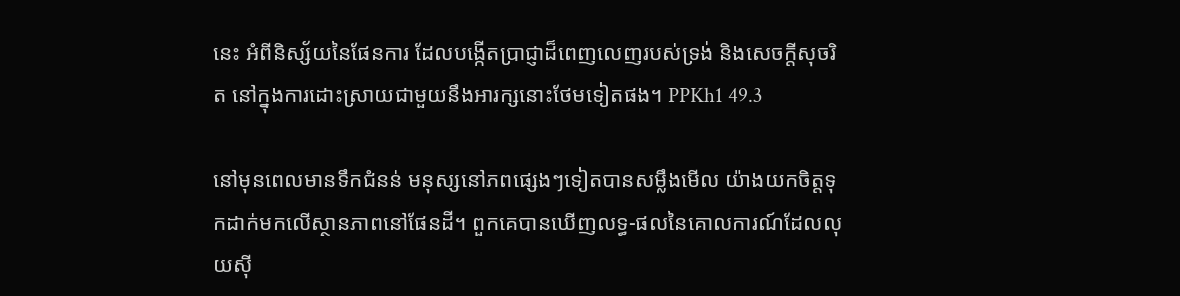នេះ អំពីនិស្ស័យនៃផែនការ ដែលបង្កើតប្រាជ្ញាដ៏ពេញលេញរបស់ទ្រង់ និងសេចក្តីសុចរិត នៅក្នុងការដោះស្រាយជាមួយនឹងអារក្សនោះថែមទៀតផង។ PPKh1 49.3

នៅមុនពេលមានទឹកជំនន់ មនុស្សនៅភពផ្សេងៗទៀតបានសម្លឹងមើល យ៉ាងយកចិត្តទុកដាក់មកលើស្ថានភាពនៅផែនដី។ ពួកគេបានឃើញលទ្ធ-ផលនៃគោលការណ៍ដែលលុយស៊ី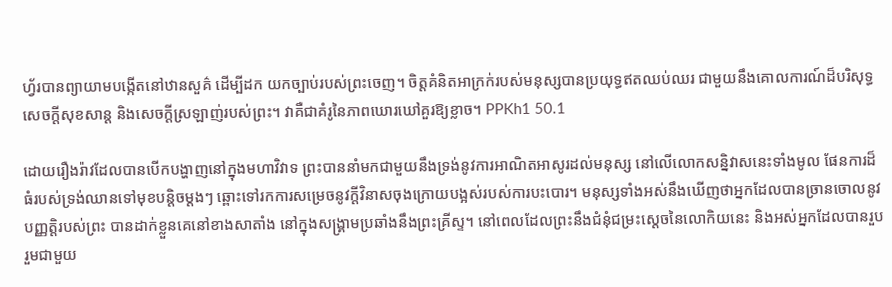ហ្វ័របានព្យាយាមបង្កើតនៅឋានសួគ៌ ដើម្បីដក យកច្បាប់របស់ព្រះចេញ។ ចិត្តគំនិតអាក្រក់របស់មនុស្សបានប្រយុទ្ធឥតឈប់ឈរ ជាមួយនឹងគោលការណ៍ដ៏បរិសុទ្ធ សេចក្តីសុខសាន្ត និងសេចក្តីស្រឡាញ់របស់ព្រះ។ វាគឺជាគំរូនៃភាពឃោរឃៅគួរឱ្យខ្លាច។ PPKh1 50.1

ដោយរឿងរ៉ាវដែលបានបើកបង្ហាញនៅក្នុងមហាវិវាទ ព្រះបាននាំមកជាមួយនឹងទ្រង់នូវការអាណិតអាសូរដល់មនុស្ស នៅលើលោកសន្និវាសនេះទាំងមូល ផែនការដ៏ធំរបស់ទ្រង់ឈានទៅមុខបន្តិចម្តងៗ ឆ្ពោះទៅរកការសម្រេចនូវក្តីវិនាសចុងក្រោយបង្អស់របស់ការបះបោរ។ មនុស្សទាំងអស់នឹងឃើញថាអ្នកដែលបានច្រានចោលនូវបញ្ញត្តិរបស់ព្រះ បានដាក់ខ្លួនគេនៅខាងសាតាំង នៅក្នុងសង្គ្រាមប្រឆាំងនឹងព្រះគ្រីស្ទ។ នៅពេលដែលព្រះនឹងជំនុំជម្រះស្តេចនៃលោកិយនេះ និងអស់អ្នកដែលបានរួបរួមជាមួយ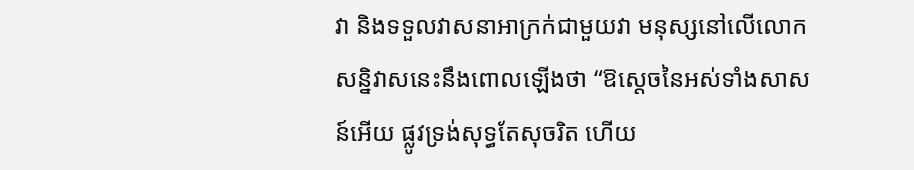វា និងទទួលវាសនាអាក្រក់ជាមួយវា មនុស្សនៅលើលោកសន្និវាសនេះនឹងពោលឡើងថា “ឱស្តេចនៃអស់ទាំងសាសន៍អើយ ផ្លូវទ្រង់សុទ្ធតែសុចរិត ហើយ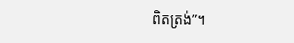ពិតត្រង់”។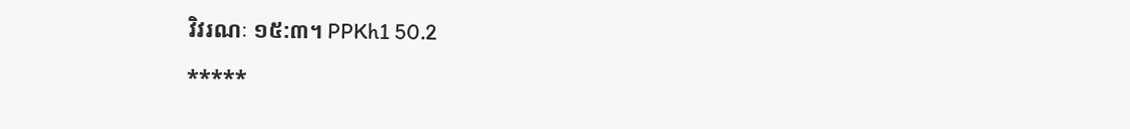វិវរណៈ ១៥:៣។ PPKh1 50.2

*****